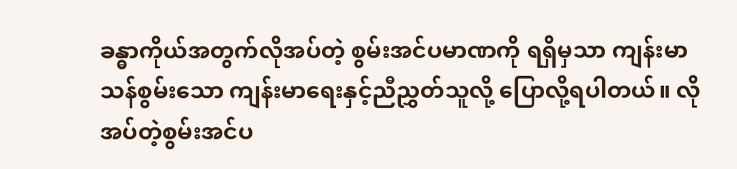ခန္ဓာကိုယ်အတွက်လိုအပ်တဲ့ စွမ်းအင်ပမာဏကို ရရှိမှသာ ကျန်းမာသန်စွမ်းသော ကျန်းမာရေးနှင့်ညီညွှတ်သူလို့ ပြောလို့ရပါတယ်။ လိုအပ်တဲ့စွမ်းအင်ပ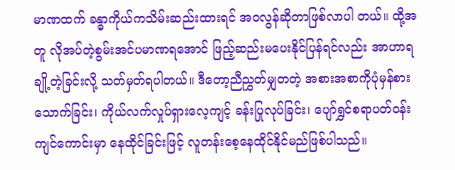မာဏထက် ခန္ဓာကိုယ်ကသိမ်းဆည်းထားရင် အဝလွန်ဆိုတာဖြစ်လာပါ တယ်။ ထို့အတူ လိုအပ်တဲ့စွမ်းအင်ပမာဏရအောင် ဖြည့်ဆည်းမပေးနိုင်ပြန်ရင်လည်း အာဟာရချို့တဲ့ခြင်းလို့ သတ်မှတ်ရပါတယ်။ ဒီတော့ညီညွှတ်မျှတတဲ့ အစားအစာကိုပုံမှန်စားသောက်ခြင်း၊ ကိုယ်လက်လှုပ်ရှားလေ့ကျင့် ခန်းပြုလုပ်ခြင်း၊ ပျော်ရွှင်စရာပတ်ဝန်းကျင်ကောင်းမှာ နေထိုင်ခြင်းဖြင့် လူတန်းစေ့နေထိုင်နိုင်မည်ဖြစ်ပါသည်။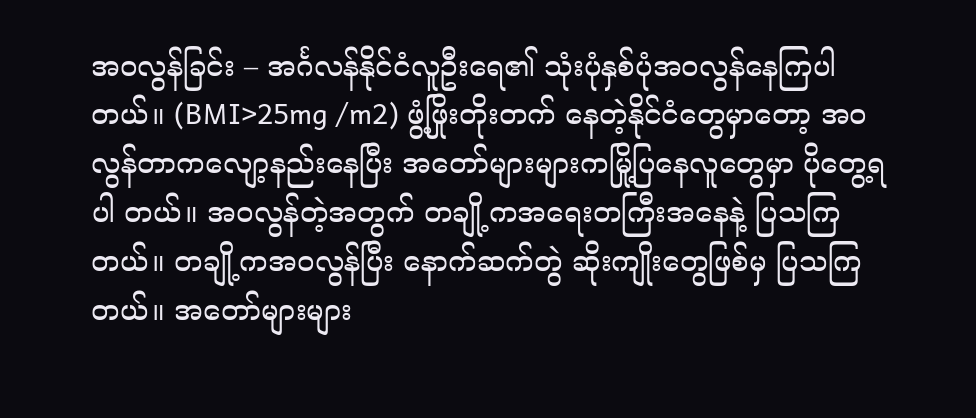အဝလွန်ခြင်း – အင်္ဂလန်နိုင်ငံလူဦးရေ၏ သုံးပုံနှစ်ပုံအဝလွန်နေကြပါတယ်။ (BMI>25mg /m2) ဖွံ့ဖြိုးတိုးတက် နေတဲ့နိုင်ငံတွေမှာတော့ အဝလွန်တာကလျော့နည်းနေပြီး အတော်များများကမြို့ပြနေလူတွေမှာ ပိုတွေ့ရပါ တယ်။ အဝလွန်တဲ့အတွက် တချို့ကအရေးတကြီးအနေနဲ့ ပြသကြတယ်။ တချို့ကအဝလွန်ပြီး နောက်ဆက်တွဲ ဆိုးကျိုးတွေဖြစ်မှ ပြသကြတယ်။ အတော်များများ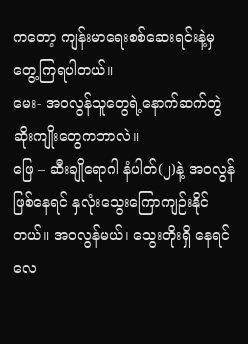ကတော့ ကျန်းမာရေးစစ်ဆေးရင်းနဲ့မှ တွေ့ကြရပါတယ်။
မေး- အဝလွန်သူတွေရဲ့နောက်ဆက်တွဲ ဆိုးကျိုးတွေကဘာလဲ။
ဖြေ – ဆီးချိုရောဂါ နံပါတ်(၂)နဲ့ အဝလွန်ဖြစ်နေရင် နှလုံးသွေးကြောကျဉ်းနိုင်တယ်။ အဝလွန်မယ်၊ သွေးတိုးရှိ နေရင် လေ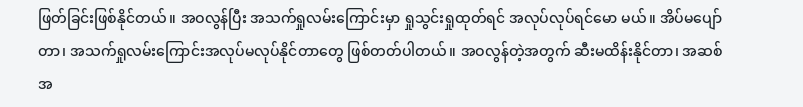ဖြတ်ခြင်းဖြစ်နိုင်တယ်။ အဝလွန်ပြီး အသက်ရှုလမ်းကြောင်းမှာ ရှုသွင်းရှုထုတ်ရင် အလုပ်လုပ်ရင်မော မယ်။ အိပ်မပျော်တာ၊ အသက်ရှုလမ်းကြောင်းအလုပ်မလုပ်နိုင်တာတွေ ဖြစ်တတ်ပါတယ်။ အဝလွန်တဲ့အတွက် ဆီးမထိန်းနိုင်တာ၊ အဆစ်အ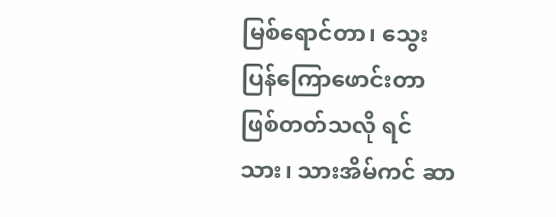မြစ်ရောင်တာ၊ သွေးပြန်ကြောဖောင်းတာဖြစ်တတ်သလို ရင်သား၊ သားအိမ်ကင် ဆာ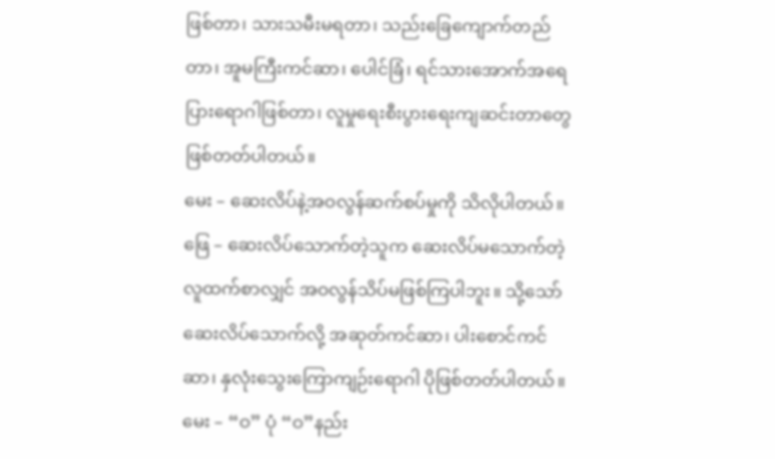ဖြစ်တာ၊ သားသမီးမရတာ၊ သည်းခြေကျောက်တည်တာ၊ အူမကြီးကင်ဆာ၊ ပေါင်ခြံ၊ ရင်သားအောက်အရေ ပြားရောဂါဖြစ်တာ၊ လူမှုရေးစီးပွားရေးကျဆင်းတာတွေ ဖြစ်တတ်ပါတယ်။
မေး – ဆေးလိပ်နဲ့အဝလွန်ဆက်စပ်မှုကို သိလိုပါတယ်။
ဖြေ – ဆေးလိပ်သောက်တဲ့သူက ဆေးလိပ်မသောက်တဲ့လူထက်စာလျှင် အဝလွန်သိပ်မဖြစ်ကြပါဘူး။ သို့သော် ဆေးလိပ်သောက်လို့ အဆုတ်ကင်ဆာ၊ ပါးစောင်ကင်ဆာ၊ နှလုံးသွေးကြောကျဉ်းရောဂါ ပိုဖြစ်တတ်ပါတယ်။
မေး – “ဝ” ပုံ “ဝ”နည်း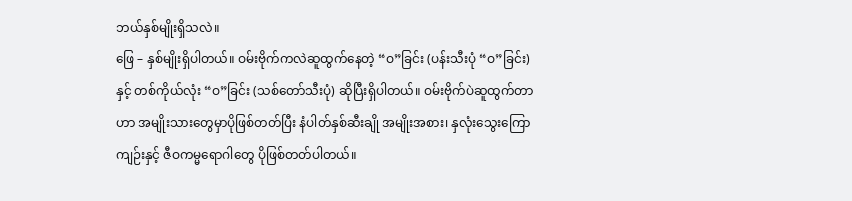ဘယ်နှစ်မျိုးရှိသလဲ။
ဖြေ – နှစ်မျိုးရှိပါတယ်။ ဝမ်းဗိုက်ကလဲဆူထွက်နေတဲ့ “ဝ”ခြင်း (ပန်းသီးပုံ “ဝ”ခြင်း) နှင့် တစ်ကိုယ်လုံး “ဝ”ခြင်း (သစ်တော်သီးပုံ) ဆိုပြီးရှိပါတယ်။ ဝမ်းဗိုက်ပဲဆူထွက်တာဟာ အမျိုးသားတွေမှာပိုဖြစ်တတ်ပြီး နံပါတ်နှစ်ဆီးချို အမျိုးအစား၊ နှလုံးသွေးကြောကျဉ်းနှင့် ဇီဝကမ္မရောဂါတွေ ပိုဖြစ်တတ်ပါတယ်။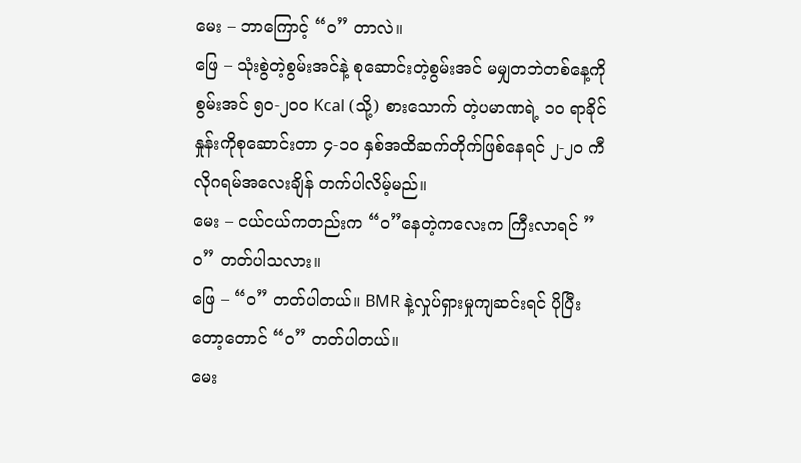မေး – ဘာကြောင့် “ဝ” တာလဲ။
ဖြေ – သုံးစွဲတဲ့စွမ်းအင်နဲ့ စုဆောင်းတဲ့စွမ်းအင် မမျှတဘဲတစ်နေ့ကို စွမ်းအင် ၅၀-၂၀၀ Kcal (သို့) စားသောက် တဲ့ပမာဏရဲ့ ၁၀ ရာခိုင်နှုန်းကိုစုဆောင်းတာ ၄-၁၀ နှစ်အထိဆက်တိုက်ဖြစ်နေရင် ၂-၂၀ ကီလိုဂရမ်အလေးချိန် တက်ပါလိမ့်မည်။
မေး – ငယ်ငယ်ကတည်းက “ဝ”နေတဲ့ကလေးက ကြီးလာရင် ”ဝ” တတ်ပါသလား။
ဖြေ – “ဝ” တတ်ပါတယ်။ BMR နဲ့လှုပ်ရှားမှုကျဆင်းရင် ပိုပြီးတော့တောင် “ဝ” တတ်ပါတယ်။
မေး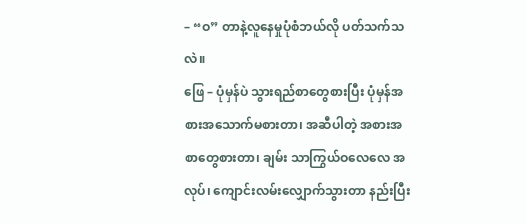– “ဝ” တာနဲ့လူနေမှုပုံစံဘယ်လို ပတ်သက်သလဲ။
ဖြေ – ပုံမှန်ပဲ သွားရည်စာတွေစားပြီး ပုံမှန်အစားအသောက်မစားတာ၊ အဆီပါတဲ့ အစားအစာတွေစားတာ၊ ချမ်း သာကြွယ်ဝလေလေ အလုပ်၊ ကျောင်းလမ်းလျှောက်သွားတာ နည်းပြီး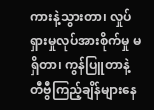ကားနဲ့သွားတာ၊ လှုပ်ရှားမှုလုပ်အားစိုက်မှု မရှိတာ၊ ကွန်ပြူတာနဲ့ တီဗွီကြည့်ချိန်များနေ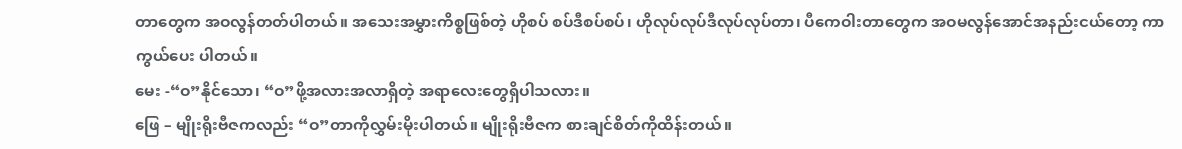တာတွေက အဝလွန်တတ်ပါတယ်။ အသေးအမွှားကိစ္စဖြစ်တဲ့ ဟိုစပ် စပ်ဒီစပ်စပ်၊ ဟိုလုပ်လုပ်ဒီလုပ်လုပ်တာ၊ ပီကေဝါးတာတွေက အဝမလွန်အောင်အနည်းငယ်တော့ ကာကွယ်ပေး ပါတယ်။
မေး -“ဝ”နိုင်သော၊ “ဝ”ဖို့အလားအလာရှိတဲ့ အရာလေးတွေရှိပါသလား။
ဖြေ – မျိုးရိုးဗီဇကလည်း “ဝ”တာကိုလွှမ်းမိုးပါတယ်။ မျိုးရိုးဗီဇက စားချင်စိတ်ကိုထိန်းတယ်။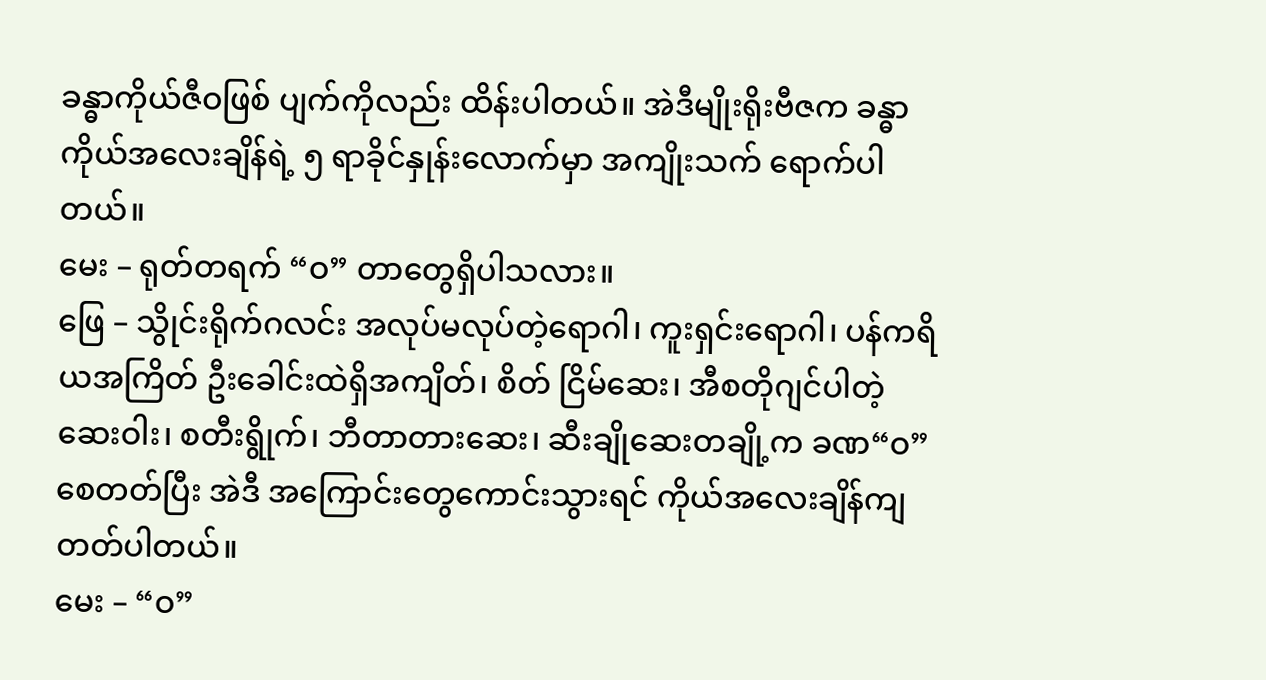ခန္ဓာကိုယ်ဇီဝဖြစ် ပျက်ကိုလည်း ထိန်းပါတယ်။ အဲဒီမျိုးရိုးဗီဇက ခန္ဓာကိုယ်အလေးချိန်ရဲ့ ၅ ရာခိုင်နှုန်းလောက်မှာ အကျိုးသက် ရောက်ပါတယ်။
မေး – ရုတ်တရက် “ဝ” တာတွေရှိပါသလား။
ဖြေ – သွိုင်းရိုက်ဂလင်း အလုပ်မလုပ်တဲ့ရောဂါ၊ ကူးရှင်းရောဂါ၊ ပန်ကရိယအကြိတ် ဦးခေါင်းထဲရှိအကျိတ်၊ စိတ် ငြိမ်ဆေး၊ အီစတိုဂျင်ပါတဲ့ဆေးဝါး၊ စတီးရွိုက်၊ ဘီတာတားဆေး၊ ဆီးချိုဆေးတချို့က ခဏ“ဝ”စေတတ်ပြီး အဲဒီ အကြောင်းတွေကောင်းသွားရင် ကိုယ်အလေးချိန်ကျတတ်ပါတယ်။
မေး – “ဝ”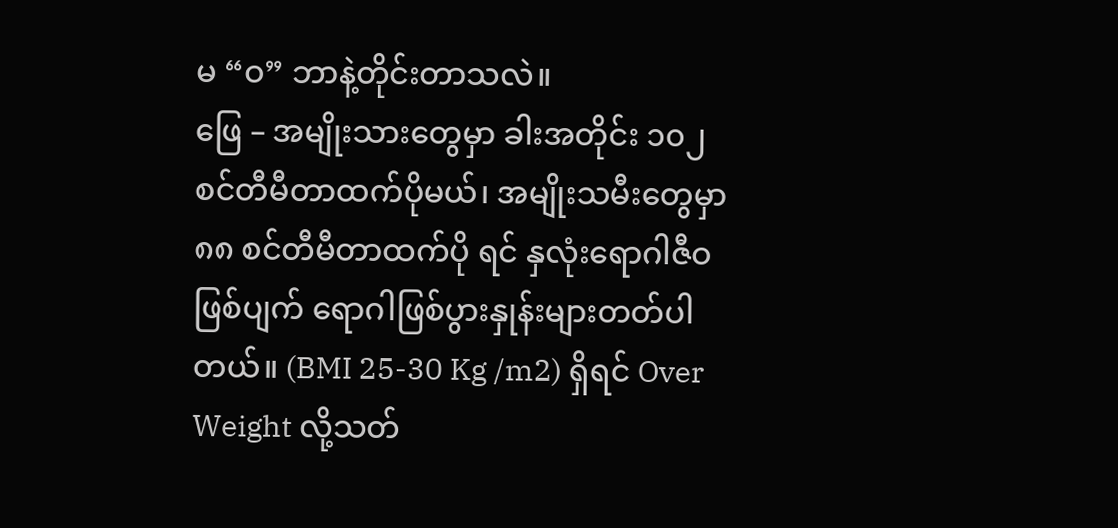မ “ဝ” ဘာနဲ့တိုင်းတာသလဲ။
ဖြေ – အမျိုးသားတွေမှာ ခါးအတိုင်း ၁၀၂ စင်တီမီတာထက်ပိုမယ်၊ အမျိုးသမီးတွေမှာ ၈၈ စင်တီမီတာထက်ပို ရင် နှလုံးရောဂါဇီဝဖြစ်ပျက် ရောဂါဖြစ်ပွားနှုန်းများတတ်ပါတယ်။ (BMI 25-30 Kg /m2) ရှိရင် Over Weight လို့သတ်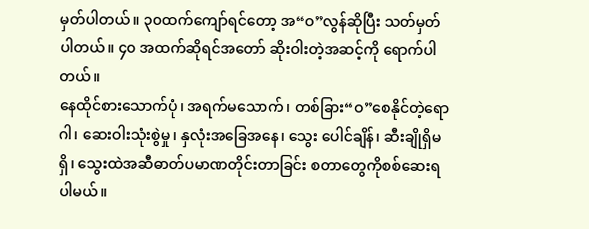မှတ်ပါတယ်။ ၃၀ထက်ကျော်ရင်တော့ အ“ဝ”လွန်ဆိုပြီး သတ်မှတ်ပါတယ်။ ၄၀ အထက်ဆိုရင်အတော် ဆိုးဝါးတဲ့အဆင့်ကို ရောက်ပါတယ်။
နေထိုင်စားသောက်ပုံ၊ အရက်မသောက်၊ တစ်ခြား“ဝ”စေနိုင်တဲ့ရောဂါ၊ ဆေးဝါးသုံးစွဲမှု၊ နှလုံးအခြေအနေ၊ သွေး ပေါင်ချိန်၊ ဆီးချိုရှိမရှိ၊ သွေးထဲအဆီဓာတ်ပမာဏတိုင်းတာခြင်း စတာတွေကိုစစ်ဆေးရပါမယ်။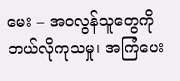မေး – အဝလွန်သူတွေကို ဘယ်လိုကုသမှု၊ အကြံပေး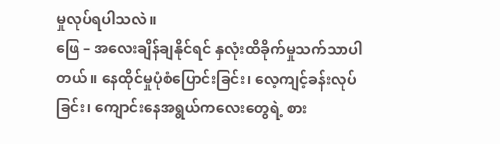မှုလုပ်ရပါသလဲ။
ဖြေ – အလေးချိန်ချနိုင်ရင် နှလုံးထိခိုက်မှုသက်သာပါတယ်။ နေထိုင်မှုပုံစံပြောင်းခြင်း၊ လေ့ကျင့်ခန်းလုပ်ခြင်း၊ ကျောင်းနေအရွယ်ကလေးတွေရဲ့ စား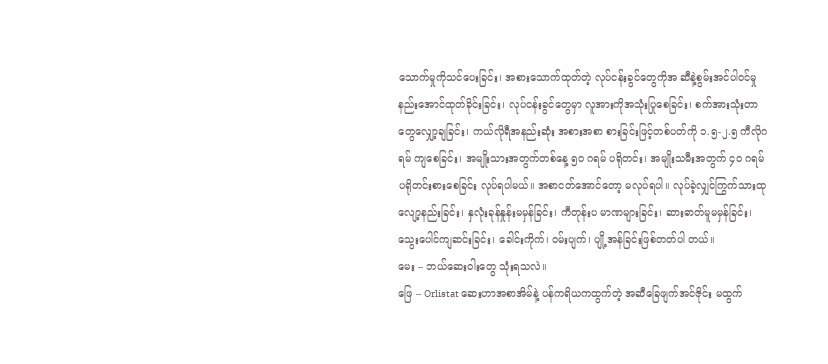သောက်မှုကိုသင်ပေးခြင်း၊ အစားသောက်ထုတ်တဲ့ လုပ်ငန်းခွင်တွေကိုအ ဆီနဲ့စွမ်းအင်ပါဝင်မှုနည်းအောင်ထုတ်ခိုင်းခြင်း၊ လုပ်ငန်းခွင်တွေမှာ လူအားကိုအသုံးပြုစေခြင်း၊ စက်အားသုံးတာ တွေလျှော့ချခြင်း၊ ကယ်လိုရီအနည်းဆုံး အစားအစာ စားခြင်းဖြင့်တစ်ပတ်ကို ၁.၅-၂.၅ ကီလိုဂရမ် ကျစေခြင်း၊ အမျိုးသားအတွက်တစ်နေ့ ၅၀ ဂရမ် ပရိုတင်း၊ အမျိုးသမီးအတွက် ၄၀ ဂရမ် ပရိုတင်းစားစေခြင်း လုပ်ရပါမယ်။ အစာငတ်အောင်တော့ မလုပ်ရပါ။ လုပ်ခဲ့လျှင်ကြွက်သားထု လျော့နည်းခြင်း၊ နှလုံးခုန်နှုန်းမမှန်ခြင်း၊ ကီတုန်းပ မာဏများခြင်း၊ ဆားဓာတ်မူမမှန်ခြင်း၊ သွေးပေါင်ကျဆင်းခြင်း၊ ခေါင်းကိုက်၊ ဝမ်းပျက်၊ ပျို့အန်ခြင်းဖြစ်တတ်ပါ တယ်။
မေး – ဘယ်ဆေးဝါးတွေ သုံးရသလဲ။
ဖြေ – Orlistat ဆေးဟာအစာအိမ်နဲ့ ပန်ကရိယကထွက်တဲ့ အဆီခြေဖျက်အင်ဇိုင်း မထွက်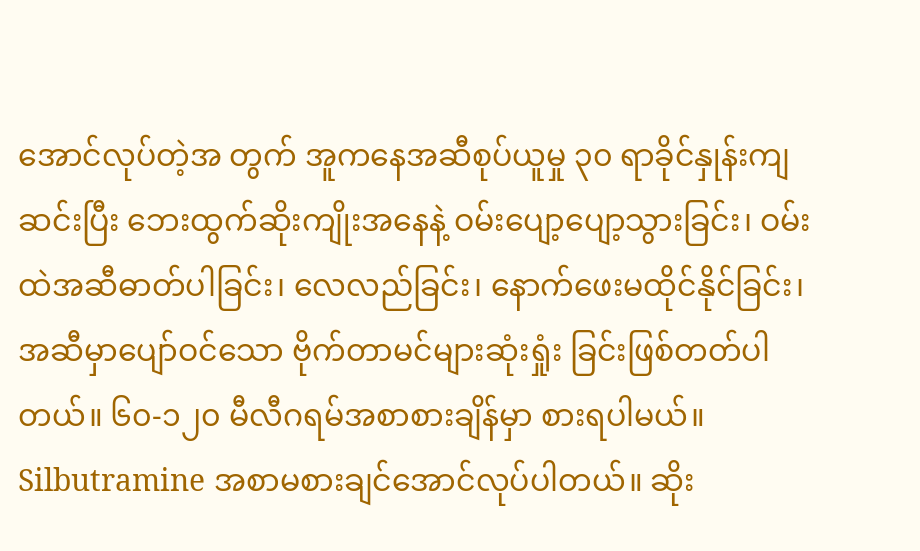အောင်လုပ်တဲ့အ တွက် အူကနေအဆီစုပ်ယူမှု ၃၀ ရာခိုင်နှုန်းကျဆင်းပြီး ဘေးထွက်ဆိုးကျိုးအနေနဲ့ ဝမ်းပျော့ပျော့သွားခြင်း၊ ဝမ်း ထဲအဆီဓာတ်ပါခြင်း၊ လေလည်ခြင်း၊ နောက်ဖေးမထိုင်နိုင်ခြင်း၊ အဆီမှာပျော်ဝင်သော ဗိုက်တာမင်များဆုံးရှုံး ခြင်းဖြစ်တတ်ပါတယ်။ ၆၀-၁၂၀ မီလီဂရမ်အစာစားချိန်မှာ စားရပါမယ်။
Silbutramine အစာမစားချင်အောင်လုပ်ပါတယ်။ ဆိုး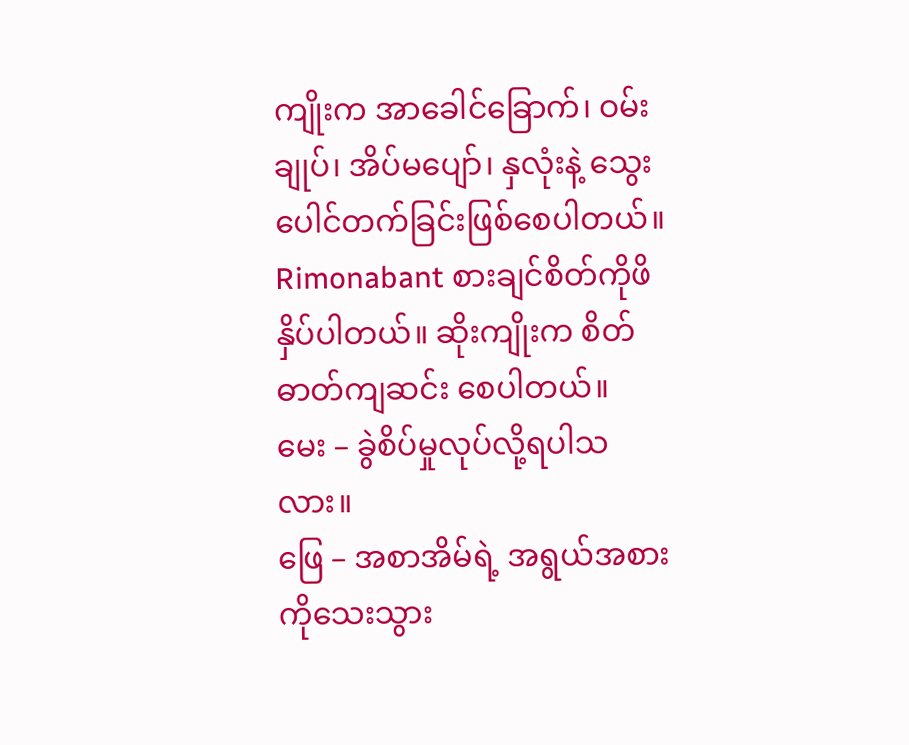ကျိုးက အာခေါင်ခြောက်၊ ဝမ်းချုပ်၊ အိပ်မပျော်၊ နှလုံးနဲ့ သွေးပေါင်တက်ခြင်းဖြစ်စေပါတယ်။ Rimonabant စားချင်စိတ်ကိုဖိနှိပ်ပါတယ်။ ဆိုးကျိုးက စိတ်ဓာတ်ကျဆင်း စေပါတယ်။
မေး – ခွဲစိပ်မှုလုပ်လို့ရပါသလား။
ဖြေ – အစာအိမ်ရဲ့ အရွယ်အစားကိုသေးသွား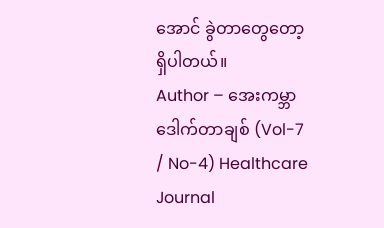အောင် ခွဲတာတွေတော့ရှိပါတယ်။
Author – အေးကမ္ဘာဒေါက်တာချစ် (Vol-7 / No-4) Healthcare Journal